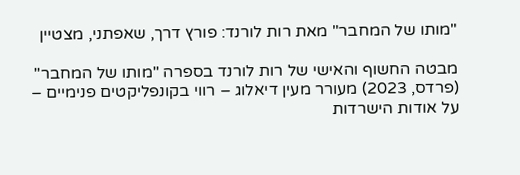"מותו של המחבר" מאת רות לורנד: פורץ דרך, שאפתני, מצטיין

מבטה החשוף והאישי של רות לורנד בספרה "מותו של המחבר" (פרדס, 2023) מעורר מעין דיאלוג – רווי בקונפליקטים פנימיים – על אודות הישרדות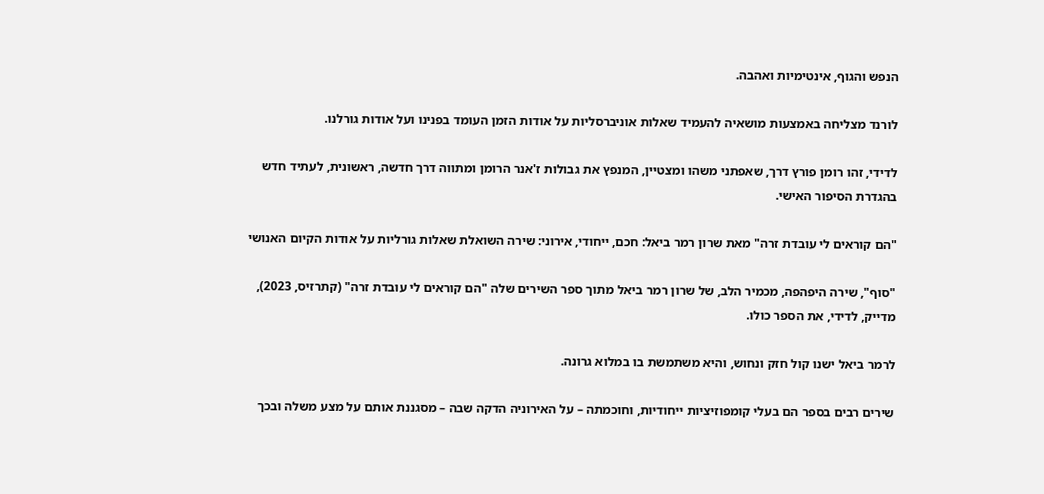הנפש והגוף, אינטימיות ואהבה.

לורנד מצליחה באמצעות מושאיה להעמיד שאלות אוניברסליות על אודות הזמן העומד בפנינו ועל אודות גורלנו.

לדידי, זהו רומן פורץ דרך, שאפתני משהו ומצטיין, המנפץ את גבולות ז'אנר הרומן ומתווה דרך חדשה, ראשונית, לעתיד חדש בהגדרת הסיפור האישי.

"הם קוראים לי עובדת זרה" מאת שרון רמר ביאל: חכם, ייחודי, אירוני: שירה השואלת שאלות גורליות על אודות הקיום האנושי

"סוף", שירה היפהפה, מכמיר הלב, של שרון רמר ביאל מתוך ספר השירים שלה "הם קוראים לי עובדת זרה" (קתרזיס, 2023), מדייק, לדידי, את הספר כולו.

לרמר ביאל ישנו קול חזק ונחוש, והיא משתמשת בו במלוא גרונה.

שירים רבים בספר הם בעלי קומפוזיציות ייחודיות, וחוכמתה – על האירוניה הדקה שבה – מסגננת אותם על מצע משלה ובכך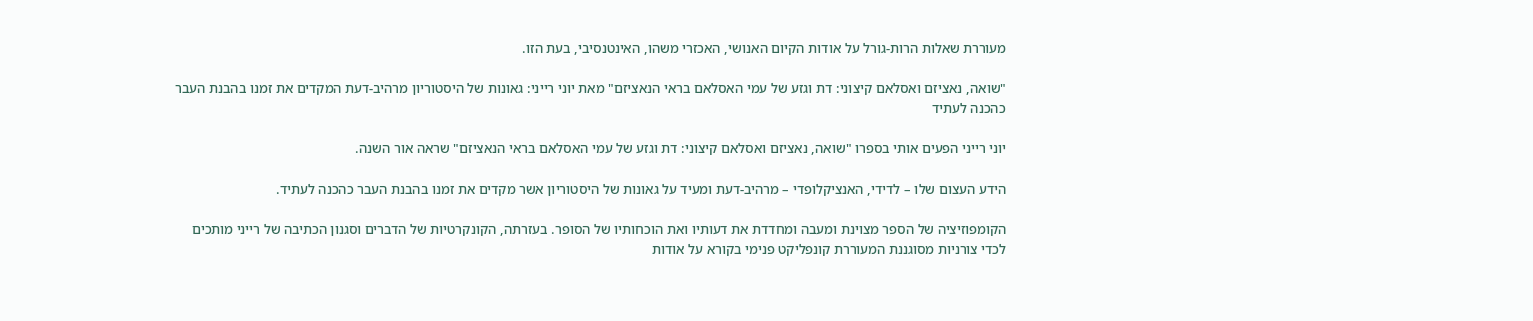מעוררת שאלות הרות-גורל על אודות הקיום האנושי, האכזרי משהו, האינטנסיבי, בעת הזו.

"שואה, נאציזם ואסלאם קיצוני: דת וגזע של עמי האסלאם בראי הנאציזם" מאת יוני רייני: גאונות של היסטוריון מרהיב-דעת המקדים את זמנו בהבנת העבר כהכנה לעתיד

יוני רייני הפעים אותי בספרו "שואה, נאציזם ואסלאם קיצוני: דת וגזע של עמי האסלאם בראי הנאציזם" שראה אור השנה.

הידע העצום שלו – לדידי, האנציקלופדי – מרהיב-דעת ומעיד על גאונות של היסטוריון אשר מקדים את זמנו בהבנת העבר כהכנה לעתיד.

הקומפוזיציה של הספר מצוינת ומעבה ומחדדת את דעותיו ואת הוכחותיו של הסופר. בעזרתה, הקונקרטיות של הדברים וסגנון הכתיבה של רייני מותכים לכדי צורניות מסוגננת המעוררת קונפליקט פנימי בקורא על אודות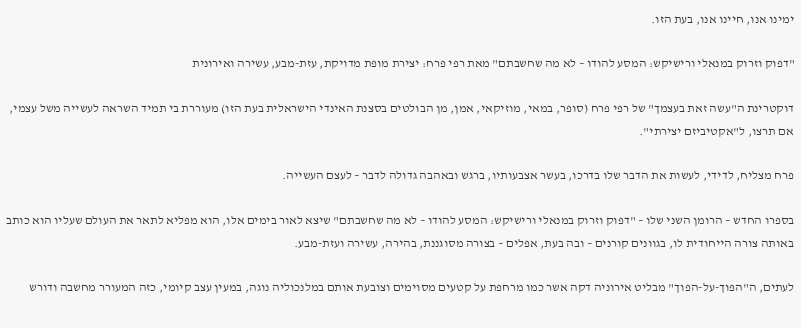ימינו אנו, חיינו אנו, בעת הזו.

"דפוק וזרוק במנאלי ורישיקש: המסע להודו – לא מה שחשבתם" מאת רפי פרח: יצירת מופת מדויקת, עזת-מבע, עשירה ואירונית

דוקטרינת ה"עשה זאת בעצמך" של רפי פרח (סופר, במאי, מוזיקאי, אמן, מן הבולטים בסצנת האינדי הישראלית בעת הזו) מעוררת בי תמיד השראה לעשייה משל עצמי, אם תרצו, ל"אקטיביזם יצירתי".

פרח מצליח, לדידי, לעשות את הדבר שלו בדרכו, בעשר אצבעותיו, ברגש ובאהבה גדולה לדבר – לעצם העשייה.

בספרו החדש – הרומן השני שלו – "דפוק וזרוק במנאלי ורישיקש: המסע להודו – לא מה שחשבתם" שיצא לאור בימים אלו, הוא מפליא לתאר את העולם שעליו הוא כותב באותה צורה הייחודית לו, בגוונים קורנים – ובה בעת, אפלים – בצורה מסוגננת, בהירה, עשירה ועזת-מבע.

לעתים, ה"הפוך-על-הפוך" מבליט אירוניה דקה אשר כמו מרחפת על קטעים מסוימים וצובעת אותם במלנכוליה נוגה, במעין עצב קיומי, כזה המעורר מחשבה ודורש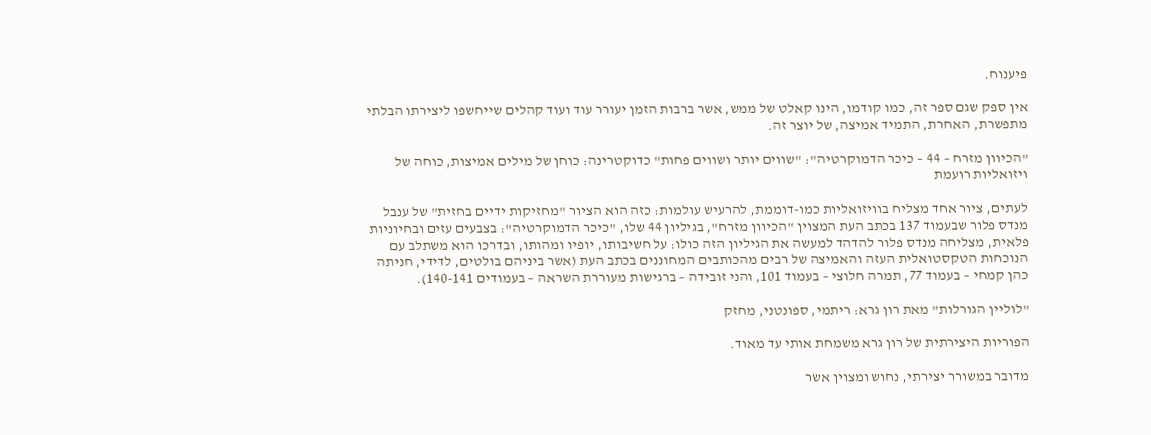פיענוח.

אין ספק שגם ספר זה, כמו קודמו, הינו קאלט של ממש, אשר ברבות הזמן יעורר עוד ועוד קהלים שייחשפו ליצירתו הבלתי מתפשרת, האחרת, התמיד אמיצה, של יוצר זה.

"הכיוון מזרח – 44 – כיכר הדמוקרטיה": "שווים יותר ושווים פחות" כדוקטרינה: כוחן של מילים אמיצות, כוחה של ויזואליות רועמת

לעתים, ציור אחד מצליח בוויזואליות כמו-דוממת, להרעיש עולמות: כזה הוא הציור "מחזיקות ידיים בחזית" של ענבל מנדס פלור שבעמוד 137 בכתב העת המצוין "הכיוון מזרח", בגיליון 44 שלו, "כיכר הדמוקרטיה": בצבעים עזים ובחיוניות פלאית, מצליחה מנדס פלור להדהד למעשה את הגיליון הזה כולו: על חשיבותו, יופיו ומהותו, ובדרכו הוא משתלב עם הנוכחות הטקסטואלית העזה והאמיצה של רבים מהכותבים המחוננים בכתב העת (אשר ביניהם בולטים, לדידי, חניתה כהן קמחי – בעמוד 77, תמרה חלוצי – בעמוד 101, והני זובידה – ברגישות מעוררת השראה – בעמודים 140-141).

"לוליין הגורלות" מאת רון גרא: ריתמי, ספונטני, מחזק

הפוריות היצירתית של רון גרא משמחת אותי עד מאוד.

מדובר במשורר יצירתי, נחוש ומצוין אשר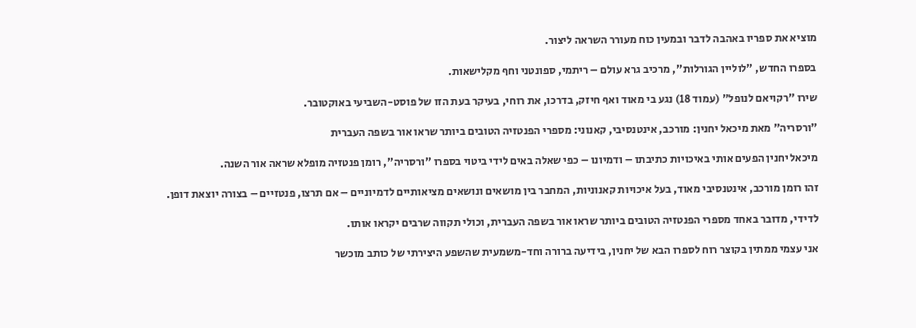מוציא את ספריו באהבה לדבר ובמעין כוח מעורר השראה ליצור.

בספרו החדש, "לוליין הגורלות", מרכיב גרא עולם – ריתמי, ספונטני וחף מקלישאות.

שירו "רקויאם לנופל" (עמוד 18) נגע בי מאוד ואף חיזק, בדרכו, את רוחי, בעיקר בעת הזו של פוסט-השביעי באוקטובר.

"ורסריה" מאת מיכאל יחנין: מורכב, אינטנסיבי, קאנוני: מספרי הפנטזיה הטובים ביותר שראו אור בשפה העברית

מיכאל יחנין הפעים אותי באיכויות כתיבתו – ודמיונו – כפי שאלה באים לידי ביטוי בספרו "ורסריה", רומן פנטזיה מופלא שראה אור השנה.

זהו רומן מורכב, אינטנסיבי מאוד, בעל איכויות קאנוניות, המחבר בין מושאים ונושאים מציאותיים לדמיוניים – אם תרצו, פנטזיים – בצורה יוצאת דופן.

לדידי, מדובר באחד מספרי הפנטזיה הטובים ביותר שראו אור בשפה העברית, וכולי תקווה שרבים יקראו אותו.

אני עצמי ממתין בקוצר רוח לספרו הבא של יחנין, בידיעה ברורה וחד-משמעית שהשפע היצירתי של כותב מוכשר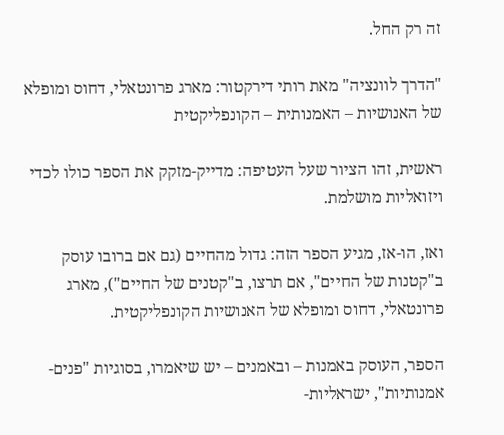זה רק החל.

"הדרך לוונציה" מאת רותי דירקטור: מארג פרונטאלי, דחוס ומופלא של האנושיות – האמנותית – הקונפליקטית

ראשית, זהו הציור שעל העטיפה: מדייק-מזקק את הספר כולו לכדי ויזואליות מושלמת.

ואז, הו-אז, מגיע הספר הזה: גדול מהחיים (גם אם ברובו עוסק ב"קטנות של החיים", אם תרצו, ב"קטנים של החיים"), מארג פרונטאלי, דחוס ומופלא של האנושיות הקונפליקטית.

הספר, העוסק באמנות – ובאמנים – יש שיאמרו, בסוגיות "פנים-אמנותיות", ישראליות-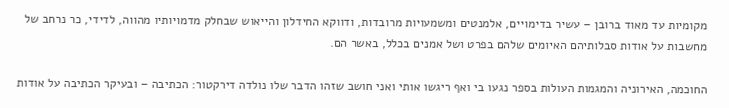מקומיות עד מאוד ברובן – עשיר בדימויים, אלמנטים ומשמעויות מרובדות, ודווקא החידלון והייאוש שבחלק מדמויותיו מהווה, לדידי, כר נרחב של מחשבות על אודות סבלותיהם האיומים שלהם בפרט ושל אמנים בכלל, באשר הם.

החוכמה, האירוניה והמגמות העולות בספר נגעו בי ואף ריגשו אותי ואני חושב שזהו הדבר שלו נולדה דירקטור: הכתיבה – ובעיקר הכתיבה על אודות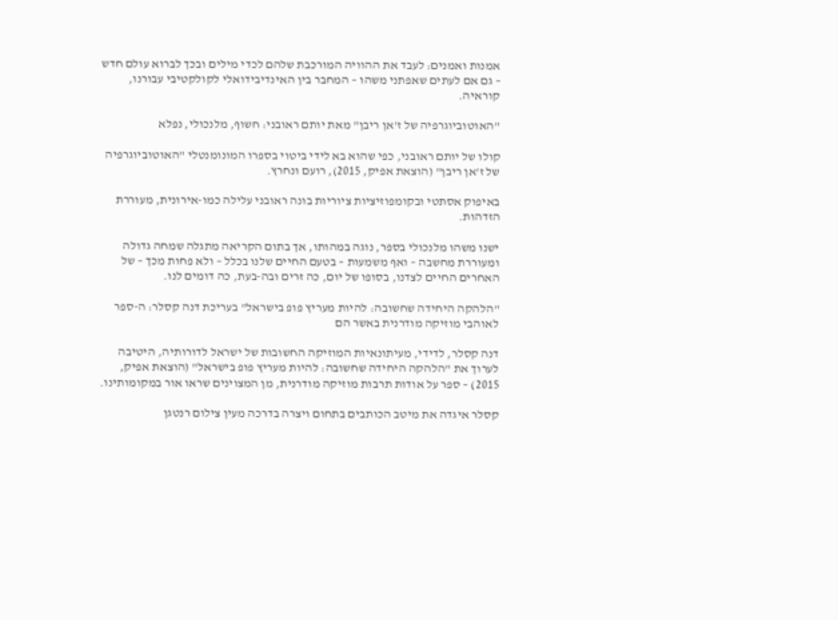אמנות ואמנים: לעבד את ההוויה המורכבת שלהם לכדי מילים ובכך לברוא עולם חדש – גם אם לעתים שאפתני משהו – המחבר בין האינדיבידואלי לקולקטיבי עבורנו, קוראיה.

"האוטוביוגרפיה של ז'אן ריבן" מאת יותם ראובני: חשוף, מלנכולי, נפלא

קולו של יותם ראובני, כפי שהוא בא לידי ביטוי בספרו המונומנטלי "האוטוביוגרפיה של ז'אן ריבן" (הוצאת אפיק, 2015), רועם ונחרץ.

באיפוק אסתטי ובקומפוזיציות ציוריות בונה ראובני עלילה כמו-אירונית, מעוררת הזדהות.

ישנו משהו מלנכולי בספר, נוגה במהותו, אך בתום הקריאה מתגלה שמחה גדולה ומעוררת מחשבה – ואף משמעות – בטעם החיים שלנו בכלל – ולא פחות מכך – של האחרים החיים לצדנו, בסופו של יום, כה זרים ובה-בעת, כה דומים לנו.

"הלהקה היחידה שחשובה: להיות מעריץ פופ בישראל" בעריכת דנה קסלר: ה-ספר לאוהבי מוזיקה מודרנית באשר הם

דנה קסלר, לדידי, מעיתונאיות המוזיקה החשובות של ישראל לדורותיה, היטיבה לערוך את "הלהקה היחידה שחשובה: להיות מעריץ פופ בישראל" (הוצאת אפיק, 2015) – ספר על אודות תרבות מוזיקה מודרנית, מן המצוינים שראו אור במקומותינו.

קסלר איגדה את מיטב הכותבים בתחום ויצרה בדרכה מעין צילום רנטגן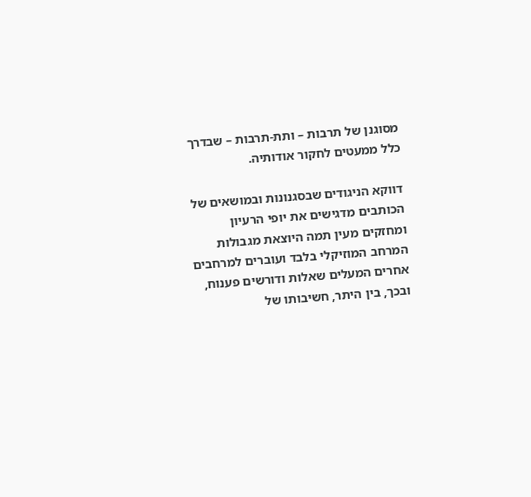מסוגנן של תרבות – ותת-תרבות – שבדרך כלל ממעטים לחקור אודותיה.

דווקא הניגודים שבסגנונות ובמושאים של הכותבים מדגישים את יופי הרעיון ומחזקים מעין תמה היוצאת מגבולות המרחב המוזיקלי בלבד ועוברים למרחבים אחרים המעלים שאלות ודורשים פענוח, ובכך, בין היתר, חשיבותו של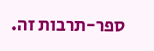ספר-תרבות זה.